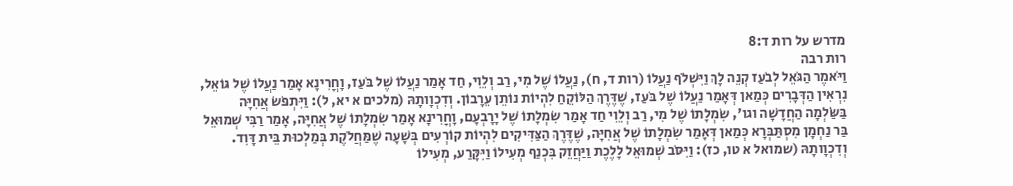מדרש על רות ד:8
רות רבה
וַיֹּאמֶר הַגֹּאֵל לְבֹעַז קְנֵה לָךְ וַיִּשְׁלֹף נַעֲלוֹ (רות ד, ח), נַעֲלוֹ שֶׁל מִי, רַב וְלֵוִי, חַד אָמַר נַעֲלוֹ שֶׁל בֹּעַז, וָחֳרִינָא אָמַר נַעֲלוֹ שֶׁל גּוֹאֵל, נִרְאִין הַדְּבָרִים כְּמַאן דְּאָמַר נַעֲלוֹ שֶׁל בֹּעַז, שֶׁדֶּרֶךְ הַלּוֹקֵחַ לִהְיוֹת נוֹתֵן עֵרָבוֹן. וְדִכְוָותָהּ (מלכים א יא, ל): וַיִּתְפֹּשׂ אֲחִיָּה בַּשַֹּׂלְמָה הַחֲדָשָׁה וגו', שִׂמְלָתוֹ שֶׁל מִי, רַב וְלֵוִי חַד אָמַר שִׂמְלָתוֹ שֶׁל יָרָבְעָם, וָחֳרִינָא אָמַר שִׂמְלָתוֹ שֶׁל אֲחִיָּה, אָמַר רַבִּי שְׁמוּאֵל בַּר נַחְמָן מִסְתַּבְּרָא כְּמַאן דְּאָמַר שִׂמְלָתוֹ שֶׁל אֲחִיָּה, שֶׁדֶּרֶךְ הַצַּדִּיקִים לִהְיוֹת קוֹרְעִים בְּשָׁעָה שֶׁמַּחֲלֹקֶת בְּמַלְכוּת בֵּית דָּוִד. וְדִכְוָותָהּ (שמואל א טו, כז): וַיִּסֹּב שְׁמוּאֵל לָלֶכֶת וַיַּחֲזֵק בִּכְנַף מְעִילוֹ וַיִּקָּרַע, מְעִילוֹ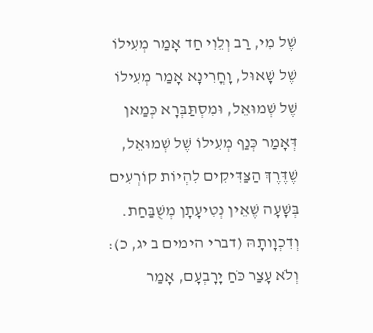שֶׁל מִי, רַב וְלֵוִי חַד אָמַר מְעִילוֹ שֶׁל שָׁאוּל, וָחֳרִינָא אָמַר מְעִילוֹ שֶׁל שְׁמוּאֵל, וּמִסְתַּבְּרָא כְּמַאן דְּאָמַר כְּנַף מְעִילוֹ שֶׁל שְׁמוּאֵל, שֶׁדֶּרֶךְ הַצַּדִּיקִים לִהְיוֹת קוֹרְעִים בְּשָׁעָה שֶׁאֵין נְטִיעָתָן מְשֻׁבַּחַת. וְדִכְוָותָהּ (דברי הימים ב יג, כ): וְלֹא עָצַר כֹּחַ יָרָבְעָם, אָמַר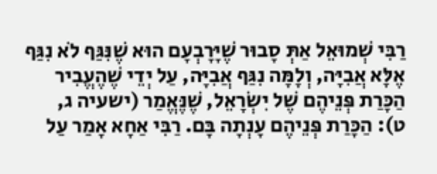רַבִּי שְׁמוּאֵל אַתְּ סָבוּר שֶׁיָּרָבְעָם הוּא שֶׁנִּגַּף לֹא נִגַּף אֶלָּא אֲבִיָּה, וְלָמָּה נִגַּף אֲבִיָּה, עַל יְדֵי שֶׁהֶעֱבִיר הַכָּרַת פְּנֵיהֶם שֶׁל יִשְׂרָאֵל, שֶׁנֶּאֱמַר (ישעיה ג, ט): הַכָּרַת פְּנֵיהֶם עָנְתָה בָּם. רַבִּי אַחָא אָמַר עַל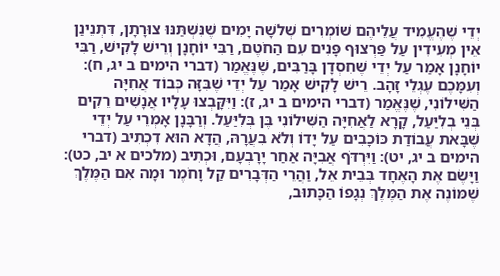יְדֵי שֶׁהֶעֱמִיד עֲלֵיהֶם שׁוֹמְרִים שְׁלשָׁה יָמִים שֶׁנִּשְׁתַּנּוּ צוּרָתָן, דִּתְנֵינַן אֵין מְעִידִין עַל פַּרְצוּף פָּנִים עִם הַחֹטֶם, רַבִּי יוֹחָנָן וְרֵישׁ לָקִישׁ, רַבִּי יוֹחָנָן אָמַר עַל יְדֵי שֶׁחִסְדָן בָּרַבִּים, שֶׁנֶּאֱמַר (דברי הימים ב יג, ח): וְעִמָּכֶם עֶגְלֵי זָהָב. רֵישׁ לָקִישׁ אָמַר עַל יְדֵי שֶׁבִּזָּה כְּבוֹד אֲחִיָּה הַשִּׁילוֹנִי, שֶׁנֶּאֱמַר (דברי הימים ב יג, ז): וַיִּקָּבְצוּ עָלָיו אֲנָשִׁים רֵקִים בְּנֵי בְלִיַּעַל, קָרָא לַאֲחִיָּה הַשִּׁילוֹנִי בֶּן בְּלִיַּעַל. וְרַבָּנָן אָמְרֵי עַל יְדֵי שֶׁבָּאת עֲבוֹדַת כּוֹכָבִים עַל יָדוֹ וְלֹא בִעֲרָהּ, הֲדָא הוּא דִכְתִיב (דברי הימים ב יג, יט): וַיִּרְדֹּף אֲבִיָּה אַחַר יָרָבְעָם, וּכְתִיב (מלכים א יב, כט): וַיָּשֶׂם אֶת הָאֶחָד בְּבֵית אֵל, וַהֲרֵי הַדְּבָרִים קַל וָחֹמֶר וּמָה אִם הַמֶּלֶךְ שֶׁמּוֹנֶה אֶת הַמֶּלֶךְ נְגָפוֹ הַכָּתוּב,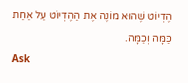הֶדְיוֹט שֶׁהוּא מוֹנֶה אֶת הַהֶדְיוֹט עַל אַחַת כַּמָּה וְכַמָּה.
Ask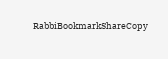RabbiBookmarkShareCopy